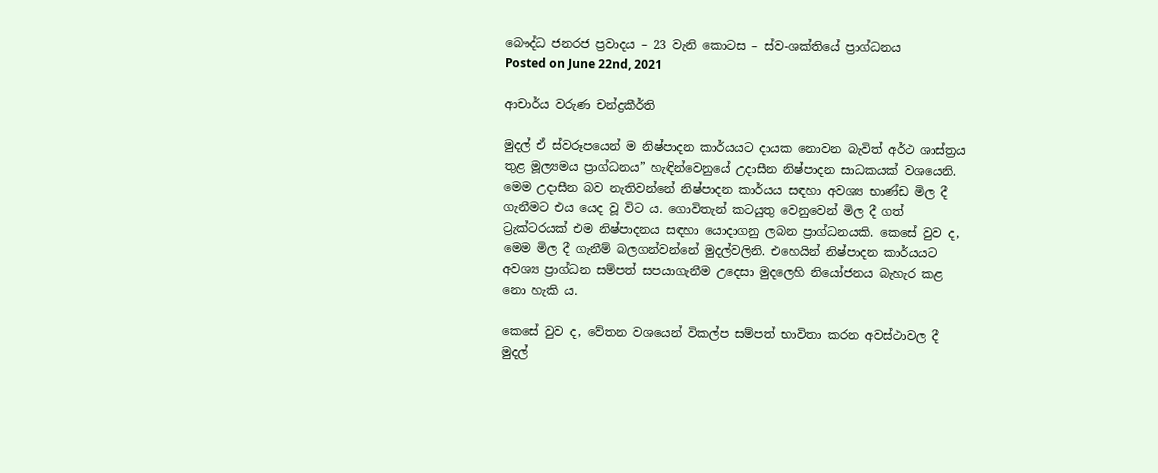බෞද්ධ ජනරජ ප්‍රවාදය – 23 වැනි කොටස – ස්ව-ශක්තියේ ප්‍රාග්ධනය
Posted on June 22nd, 2021

ආචාර්ය වරුණ චන්ද්‍රකීර්ති

මුදල් ඒ ස්වරූපයෙන් ම නිෂ්පාදන කාර්යයට දායක නොවන බැවිත් අර්ථ ශාස්ත්‍රය තුළ මූල්‍යමය ප්‍රාග්ධනය” හැඳින්වෙනුයේ උදාසීන නිෂ්පාදන සාධකයක් වශයෙනි. මෙම උදාසීන බව නැතිවන්නේ නිෂ්පාදන කාර්යය සඳහා අවශ්‍ය භාණ්ඩ මිල දී ගැනීමට එය යෙද වූ විට ය. ගොවිතැන් කටයුතු වෙනුවෙන් මිල දී ගත් ට්‍රැක්ටරයක් එම නිෂ්පාදනය සඳහා යොදාගනු ලබන ප්‍රාග්ධනයකි. කෙසේ වුව ද, මෙම මිල දී ගැනීම් බලගන්වන්නේ මුදල්වලිනි. එහෙයින් නිෂ්පාදන කාර්යයට අවශ්‍ය ප්‍රාග්ධන සම්පත් සපයාගැනීම උදෙසා මුදලෙහි නියෝජනය බැහැර කළ නො හැකි ය.

කෙසේ වුව ද, වේතන වශයෙන් විකල්ප සම්පත් භාවිතා කරන අවස්ථාවල දී මුදල්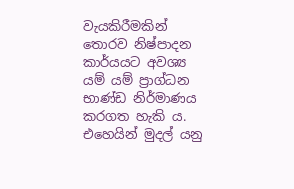වැයකිරීමකින් තොරව නිෂ්පාදන කාර්යයට අවශ්‍ය යම් යම් ප්‍රාග්ධන භාණ්ඩ නිර්මාණය කරගත හැකි ය. එහෙයින් මුදල් යනු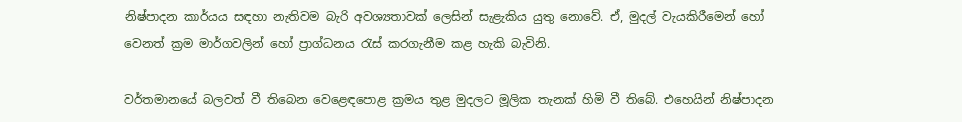නිෂ්පාදන කාර්යය සඳහා නැතිවම බැරි අවශ්‍යතාවක් ලෙසින් සැළැකිය යුතු නොවේ. ඒ, මුදල් වැයකිරීමෙන් හෝ වෙනත් ක්‍රම මාර්ගවලින් හෝ ප්‍රාග්ධනය රැස් කරගැනීම කළ හැකි බැවිනි.

වර්තමානයේ බලවත් වී තිබෙන වෙළෙඳපොළ ක්‍රමය තුළ මුදලට මූලික තැනක් හිමි වී තිබේ. එහෙයින් නිෂ්පාදන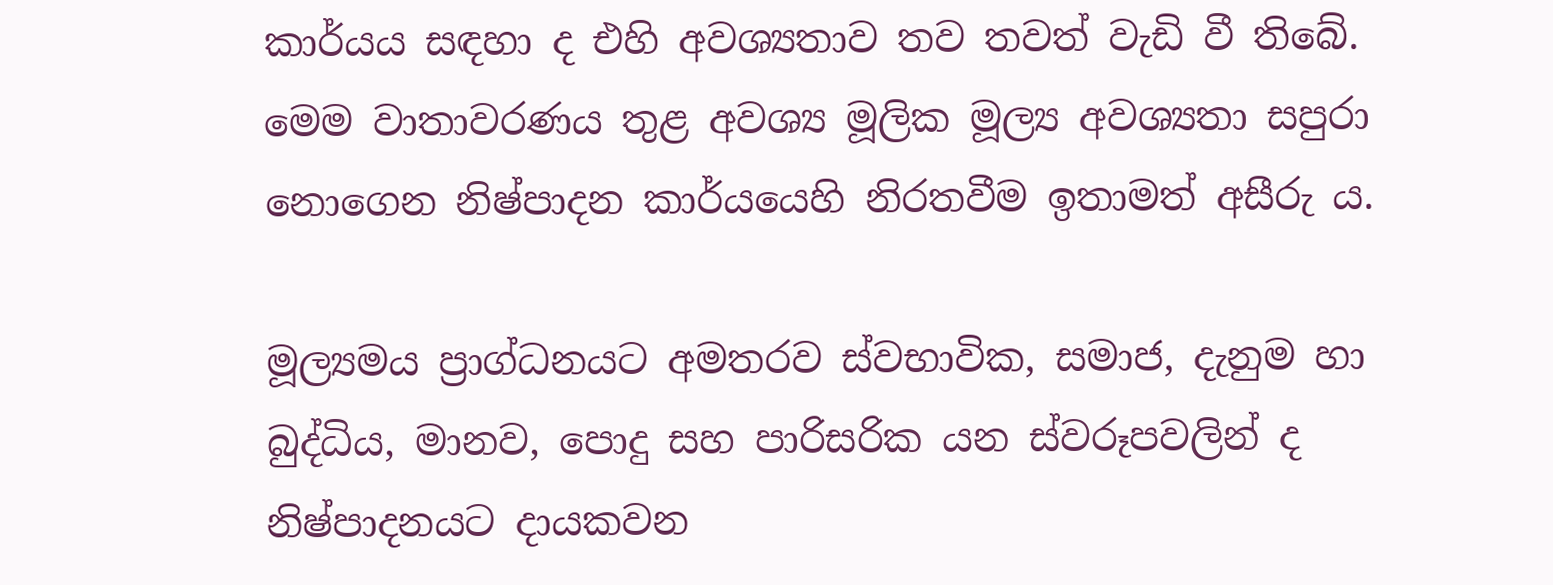කාර්යය සඳහා ද එහි අවශ්‍යතාව තව තවත් වැඩි වී තිබේ. මෙම වාතාවරණය තුළ අවශ්‍ය මූලික මූල්‍ය අවශ්‍යතා සපුරා නොගෙන නිෂ්පාදන කාර්යයෙහි නිරතවීම ඉතාමත් අසීරු ය.

මූල්‍යමය ප්‍රාග්ධනයට අමතරව ස්වභාවික, සමාජ, දැනුම හා බුද්ධිය, මානව, පොදු සහ පාරිසරික යන ස්වරූපවලින් ද නිෂ්පාදනයට දායකවන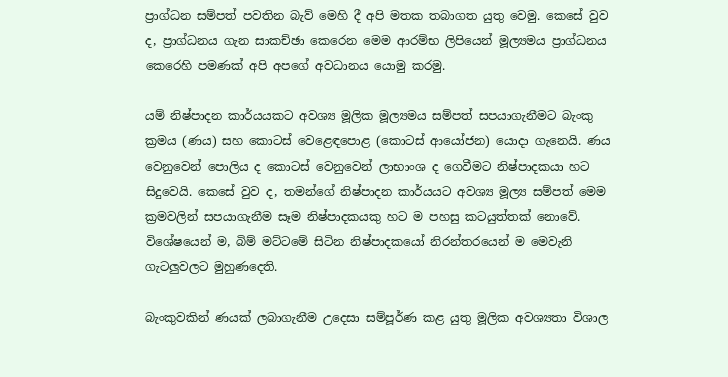ප්‍රාග්ධන සම්පත් පවතින බැව් මෙහි දී අපි මතක තබාගත යුතු වෙමු. කෙසේ වුව ද, ප්‍රාග්ධනය ගැන සාකච්ඡා කෙරෙන මෙම ආරම්භ ලිපියෙන් මූල්‍යමය ප්‍රාග්ධනය කෙරෙහි පමණක් අපි අපගේ අවධානය යොමු කරමු.

යම් නිෂ්පාදන කාර්යයකට අවශ්‍ය මූලික මූල්‍යමය සම්පත් සපයාගැනීමට බැංකු ක්‍රමය (ණය) සහ කොටස් වෙළෙඳපොළ (කොටස් ආයෝජන) යොදා ගැනෙයි. ණය වෙනුවෙන් පොලිය ද කොටස් වෙනුවෙන් ලාභාංශ ද ගෙවීමට නිෂ්පාදකයා හට සිදුවෙයි. කෙසේ වුව ද, තමන්ගේ නිෂ්පාදන කාර්යයට අවශ්‍ය මූල්‍ය සම්පත් මෙම ක්‍රමවලින් සපයාගැනීම සෑම නිෂ්පාදකයකු හට ම පහසු කටයුත්තක් නොවේ. විශේෂයෙන් ම, බිම් මට්ටමේ සිටින නිෂ්පාදකයෝ නිරන්තරයෙන් ම මෙවැනි ගැටලුවලට මුහුණදෙති.

බැංකුවකින් ණයක් ලබාගැනීම උදෙසා සම්පූර්ණ කළ යුතු මූලික අවශ්‍යතා විශාල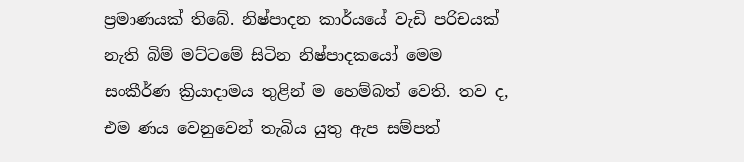ප්‍රමාණයක් තිබේ. නිෂ්පාදන කාර්යයේ වැඩි පරිචයක් නැති බිම් මට්ටමේ සිටින නිෂ්පාදකයෝ මෙම සංකීර්ණ ක්‍රියාදාමය තුළින් ම හෙම්බත් වෙති. තව ද, එම ණය වෙනුවෙන් තැබිය යුතු ඇප සම්පත්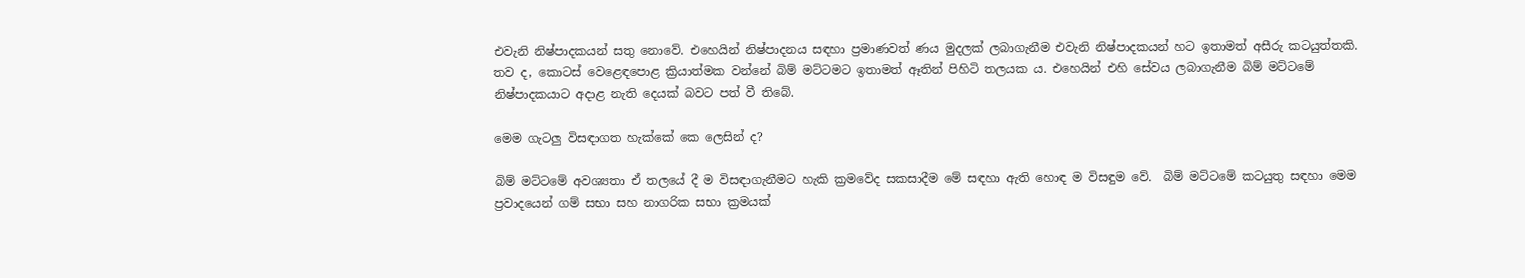එවැනි නිෂ්පාදකයන් සතු නොවේ. එහෙයින් නිෂ්පාදනය සඳහා ප්‍රමාණවත් ණය මුදලක් ලබාගැනීම එවැනි නිෂ්පාදකයන් හට ඉතාමත් අසීරු කටයුත්තකි. තව ද, කොටස් වෙළෙඳපොළ ක්‍රියාත්මක වන්නේ බිම් මට්ටමට ඉතාමත් ඈතින් පිහිටි තලයක ය. එහෙයින් එහි සේවය ලබාගැනීම බිම් මට්ටමේ නිෂ්පාදකයාට අදාළ නැති දෙයක් බවට පත් වී තිබේ.

මෙම ගැටලු විසඳාගත හැක්කේ කෙ ලෙසින් ද?

බිම් මට්ටමේ අවශ්‍යතා ඒ තලයේ දී ම විසඳාගැනීමට හැකි ක්‍රමවේද සකසාදීම මේ සඳහා ඇති හොඳ ම විසඳුම වේ.  බිම් මට්ටමේ කටයුතු සඳහා මෙම ප්‍රවාදයෙන් ගම් සභා සහ නාගරික සභා ක්‍රමයක්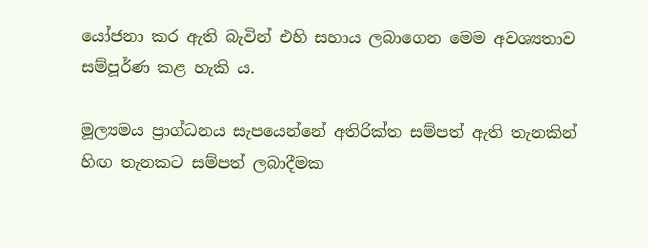යෝජනා කර ඇති බැවින් එහි සහාය ලබාගෙන මෙම අවශ්‍යතාව සම්පූර්ණ කළ හැකි ය.

මූල්‍යමය ප්‍රාග්ධනය සැපයෙන්නේ අතිරික්ත සම්පත් ඇති තැනකින් හිඟ තැනකට සම්පත් ලබාදීමක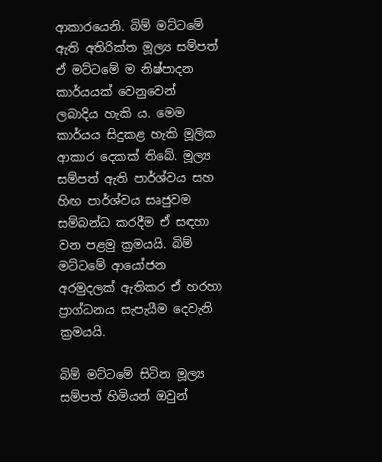ආකාරයෙනි. බිම් මට්ටමේ ඇති අතිරික්ත මූල්‍ය සම්පත් ඒ මට්ටමේ ම නිෂ්පාදන කාර්යයක් වෙනුවෙන් ලබාදිය හැකි ය. මෙම කාර්යය සිදුකළ හැකි මූලික ආකාර දෙකක් තිබේ. මූල්‍ය සම්පත් ඇති පාර්ශ්වය සහ හිඟ පාර්ශ්වය සෘජුවම සම්බන්ධ කරදීම ඒ සඳහා වන පළමු ක්‍රමයයි. බිම් මට්ටමේ ආයෝජන අරමුදලක් ඇතිකර ඒ හරහා ප්‍රාග්ධනය සැපැයීම දෙවැනි ක්‍රමයයි.

බිම් මට්ටමේ සිටින මූල්‍ය සම්පත් හිමියන් ඔවුන්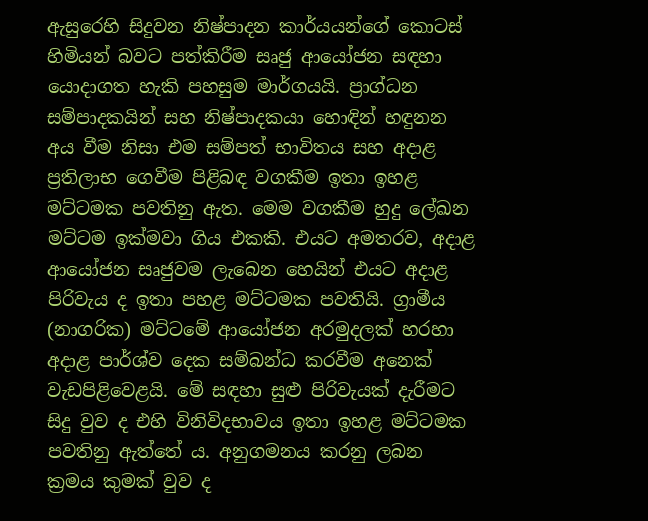ඇසුරෙහි සිදුවන නිෂ්පාදන කාර්යයන්ගේ කොටස් හිමියන් බවට පත්කිරීම සෘජු ආයෝජන සඳහා යොදාගත හැකි පහසුම මාර්ගයයි. ප්‍රාග්ධන සම්පාදකයින් සහ නිෂ්පාදකයා හොඳින් හඳුනන අය වීම නිසා එම සම්පත් භාවිතය සහ අදාළ ප්‍රතිලාභ ගෙවීම පිළිබඳ වගකීම ඉතා ඉහළ මට්ටමක පවතිනු ඇත. මෙම වගකීම හුදු ලේඛන මට්ටම ඉක්මවා ගිය එකකි. එයට අමතරව, අදාළ ආයෝජන සෘජුවම ලැබෙන හෙයින් එයට අදාළ පිරිවැය ද ඉතා පහළ මට්ටමක පවතියි. ග්‍රාමීය (නාගරික) මට්ටමේ ආයෝජන අරමුදලක් හරහා අදාළ පාර්ශ්ව දෙක සම්බන්ධ කරවීම අනෙක් වැඩපිළිවෙළයි. මේ සඳහා සුළු පිරිවැයක් දැරීමට සිදු වුව ද එහි විනිවිදභාවය ඉතා ඉහළ මට්ටමක පවතිනු ඇත්තේ ය. අනුගමනය කරනු ලබන ක්‍රමය කුමක් වුව ද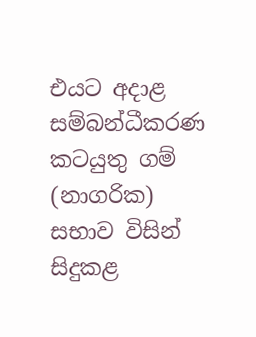එයට අදාළ සම්බන්ධීකරණ කටයුතු ගම් (නාගරික) සභාව විසින් සිදුකළ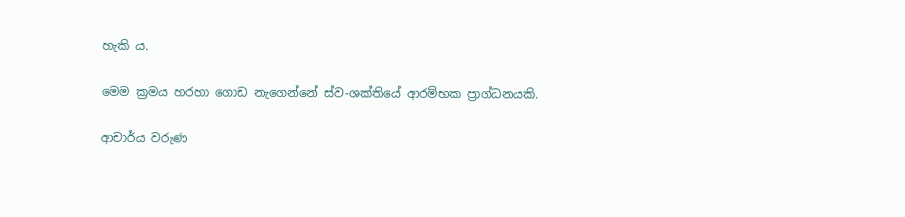හැකි ය.

මෙම ක්‍රමය හරහා ගොඩ නැගෙන්නේ ස්ව-ශක්තියේ ආරම්භක ප්‍රාග්ධනයකි.

ආචාර්ය වරුණ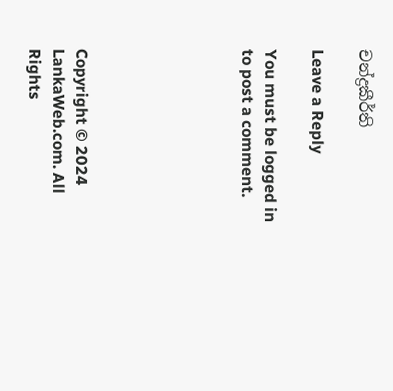චන්ද්‍රකීර්ති

Leave a Reply

You must be logged in to post a comment.






Copyright © 2024 LankaWeb.com. All Rights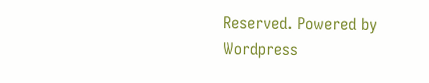Reserved. Powered by Wordpress